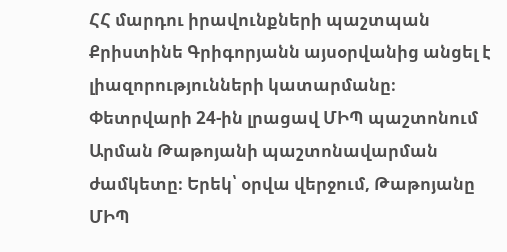ՀՀ մարդու իրավունքների պաշտպան Քրիստինե Գրիգորյանն այսօրվանից անցել է լիազորությունների կատարմանը։
Փետրվարի 24-ին լրացավ ՄԻՊ պաշտոնում Արման Թաթոյանի պաշտոնավարման ժամկետը։ Երեկ՝ օրվա վերջում, Թաթոյանը ՄԻՊ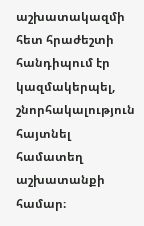աշխատակազմի հետ հրաժեշտի հանդիպում էր կազմակերպել, շնորհակալություն հայտնել համատեղ աշխատանքի համար։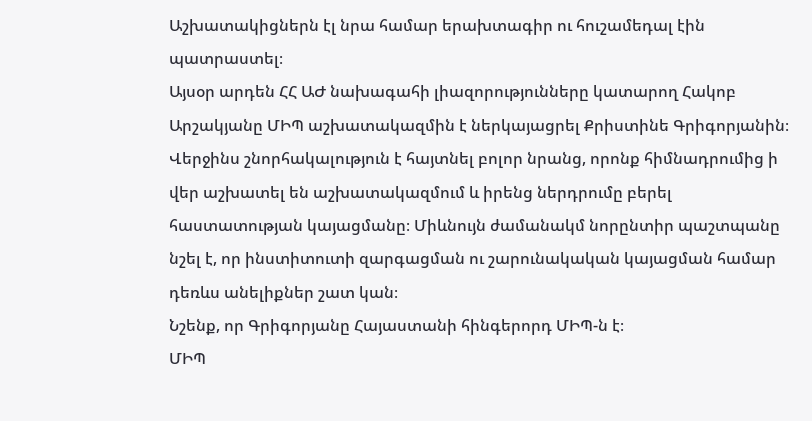Աշխատակիցներն էլ նրա համար երախտագիր ու հուշամեդալ էին պատրաստել։
Այսօր արդեն ՀՀ ԱԺ նախագահի լիազորությունները կատարող Հակոբ Արշակյանը ՄԻՊ աշխատակազմին է ներկայացրել Քրիստինե Գրիգորյանին։
Վերջինս շնորհակալություն է հայտնել բոլոր նրանց, որոնք հիմնադրումից ի վեր աշխատել են աշխատակազմում և իրենց ներդրումը բերել հաստատության կայացմանը։ Միևնույն ժամանակմ նորընտիր պաշտպանը նշել է, որ ինստիտուտի զարգացման ու շարունակական կայացման համար դեռևս անելիքներ շատ կան։
Նշենք, որ Գրիգորյանը Հայաստանի հինգերորդ ՄԻՊ-ն է։
ՄԻՊ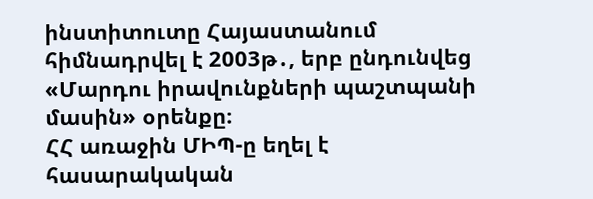ինստիտուտը Հայաստանում հիմնադրվել է 2003թ․, երբ ընդունվեց «Մարդու իրավունքների պաշտպանի մասին» օրենքը։
ՀՀ առաջին ՄԻՊ-ը եղել է հասարակական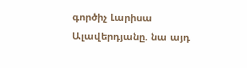գործիչ Լարիսա Ալավերդյանը. նա այդ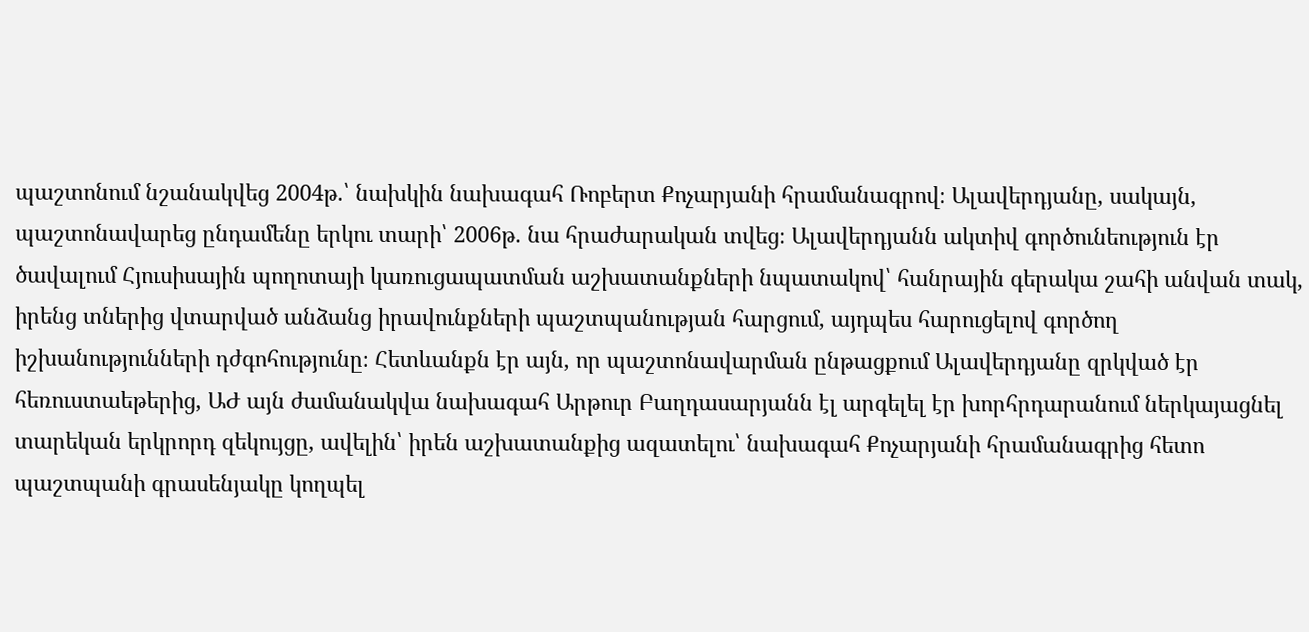պաշտոնում նշանակվեց 2004թ.՝ նախկին նախագահ Ռոբերտ Քոչարյանի հրամանագրով։ Ալավերդյանը, սակայն, պաշտոնավարեց ընդամենը երկու տարի՝ 2006թ. նա հրաժարական տվեց։ Ալավերդյանն ակտիվ գործունեություն էր ծավալում Հյուսիսային պողոտայի կառուցապատման աշխատանքների նպատակով՝ հանրային գերակա շահի անվան տակ, իրենց տներից վտարված անձանց իրավունքների պաշտպանության հարցում, այդպես հարուցելով գործող իշխանությունների դժգոհությունը։ Հետևանքն էր այն, որ պաշտոնավարման ընթացքում Ալավերդյանը զրկված էր հեռուստաեթերից, ԱԺ այն ժամանակվա նախագահ Արթուր Բաղդասարյանն էլ արգելել էր խորհրդարանում ներկայացնել տարեկան երկրորդ զեկույցը, ավելին՝ իրեն աշխատանքից ազատելու՝ նախագահ Քոչարյանի հրամանագրից հետո պաշտպանի գրասենյակը կողպել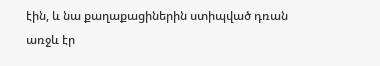էին, և նա քաղաքացիներին ստիպված դռան առջև էր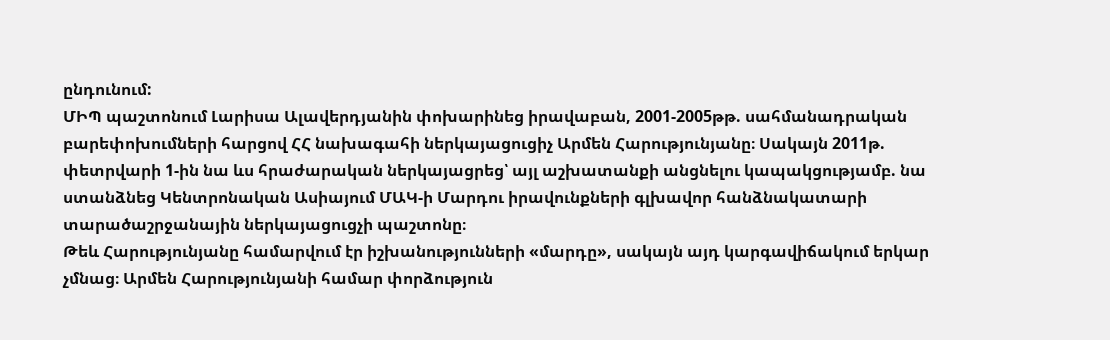ընդունում:
ՄԻՊ պաշտոնում Լարիսա Ալավերդյանին փոխարինեց իրավաբան, 2001-2005թթ. սահմանադրական բարեփոխումների հարցով ՀՀ նախագահի ներկայացուցիչ Արմեն Հարությունյանը։ Սակայն 2011թ. փետրվարի 1-ին նա ևս հրաժարական ներկայացրեց՝ այլ աշխատանքի անցնելու կապակցությամբ. նա ստանձնեց Կենտրոնական Ասիայում ՄԱԿ-ի Մարդու իրավունքների գլխավոր հանձնակատարի տարածաշրջանային ներկայացուցչի պաշտոնը։
Թեև Հարությունյանը համարվում էր իշխանությունների «մարդը», սակայն այդ կարգավիճակում երկար չմնաց։ Արմեն Հարությունյանի համար փորձություն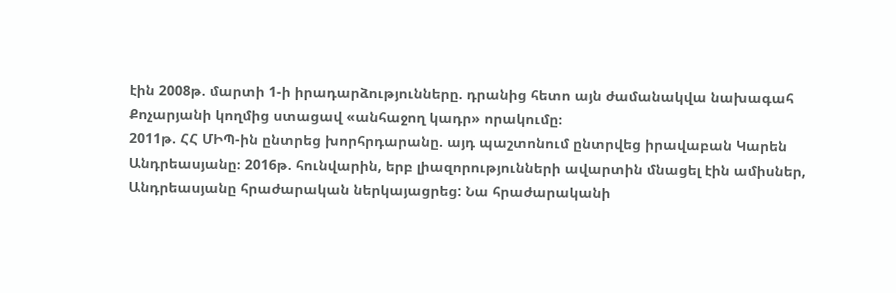էին 2008թ. մարտի 1-ի իրադարձությունները. դրանից հետո այն ժամանակվա նախագահ Քոչարյանի կողմից ստացավ «անհաջող կադր» որակումը։
2011թ. ՀՀ ՄԻՊ-ին ընտրեց խորհրդարանը. այդ պաշտոնում ընտրվեց իրավաբան Կարեն Անդրեասյանը։ 2016թ. հունվարին, երբ լիազորությունների ավարտին մնացել էին ամիսներ, Անդրեասյանը հրաժարական ներկայացրեց: Նա հրաժարականի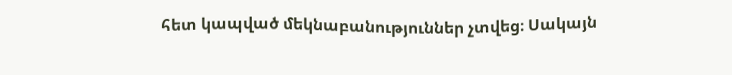հետ կապված մեկնաբանություններ չտվեց։ Սակայն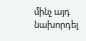մինչ այդ նախորդել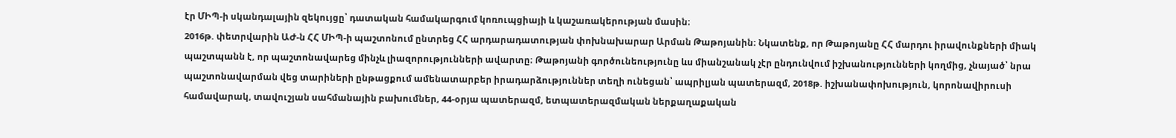էր ՄԻՊ-ի սկանդալային զեկույցը՝ դատական համակարգում կոռուպցիայի և կաշառակերության մասին։
2016թ. փետրվարին ԱԺ-ն ՀՀ ՄԻՊ-ի պաշտոնում ընտրեց ՀՀ արդարադատության փոխնախարար Արման Թաթոյանին։ Նկատենք, որ Թաթոյանը ՀՀ մարդու իրավունքների միակ պաշտպանն է, որ պաշտոնավարեց մինչև լիազորությունների ավարտը։ Թաթոյանի գործունեությունը ևս միանշանակ չէր ընդունվում իշխանությունների կողմից, չնայած՝ նրա պաշտոնավարման վեց տարիների ընթացքում ամենատարբեր իրադարձություններ տեղի ունեցան՝ ապրիլյան պատերազմ, 2018թ. իշխանափոխություն, կորոնավիրուսի համավարակ, տավուշյան սահմանային բախումներ, 44-օրյա պատերազմ, ետպատերազմական ներքաղաքական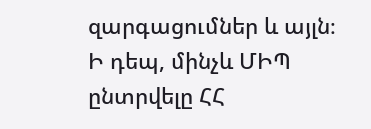զարգացումներ և այլն։
Ի դեպ, մինչև ՄԻՊ ընտրվելը ՀՀ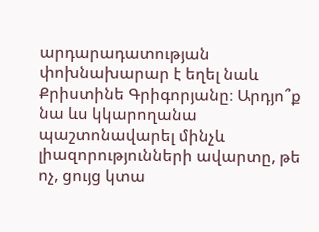արդարադատության փոխնախարար է եղել նաև Քրիստինե Գրիգորյանը։ Արդյո՞ք նա ևս կկարողանա պաշտոնավարել մինչև լիազորությունների ավարտը, թե ոչ, ցույց կտա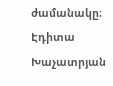ժամանակը։
Էդիտա Խաչատրյան